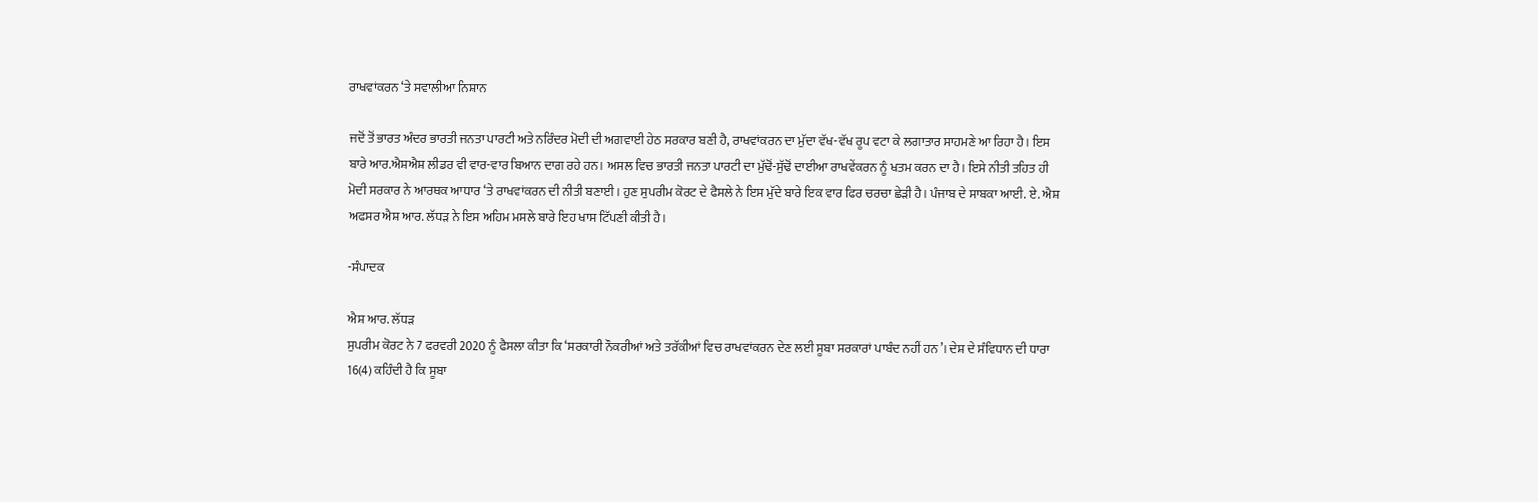ਰਾਖਵਾਂਕਰਨ ‘ਤੇ ਸਵਾਲੀਆ ਨਿਸ਼ਾਨ

ਜਦੋਂ ਤੋਂ ਭਾਰਤ ਅੰਦਰ ਭਾਰਤੀ ਜਨਤਾ ਪਾਰਟੀ ਅਤੇ ਨਰਿੰਦਰ ਮੋਦੀ ਦੀ ਅਗਵਾਈ ਹੇਠ ਸਰਕਾਰ ਬਣੀ ਹੈ, ਰਾਖਵਾਂਕਰਨ ਦਾ ਮੁੱਦਾ ਵੱਖ-ਵੱਖ ਰੂਪ ਵਟਾ ਕੇ ਲਗਾਤਾਰ ਸਾਹਮਣੇ ਆ ਰਿਹਾ ਹੈ। ਇਸ ਬਾਰੇ ਆਰ.ਐਸ਼ਐਸ਼ ਲੀਡਰ ਵੀ ਵਾਰ-ਵਾਰ ਬਿਆਨ ਦਾਗ ਰਹੇ ਹਨ। ਅਸਲ ਵਿਚ ਭਾਰਤੀ ਜਨਤਾ ਪਾਰਟੀ ਦਾ ਮੁੱਢੋਂ-ਸੁੱਢੋਂ ਦਾਈਆ ਰਾਖਵੇਂਕਰਨ ਨੂੰ ਖਤਮ ਕਰਨ ਦਾ ਹੈ। ਇਸੇ ਨੀਤੀ ਤਹਿਤ ਹੀ ਮੋਦੀ ਸਰਕਾਰ ਨੇ ਆਰਥਕ ਆਧਾਰ ‘ਤੇ ਰਾਖਵਾਂਕਰਨ ਦੀ ਨੀਤੀ ਬਣਾਈ। ਹੁਣ ਸੁਪਰੀਮ ਕੋਰਟ ਦੇ ਫੈਸਲੇ ਨੇ ਇਸ ਮੁੱਦੇ ਬਾਰੇ ਇਕ ਵਾਰ ਫਿਰ ਚਰਚਾ ਛੇੜੀ ਹੈ। ਪੰਜਾਬ ਦੇ ਸਾਬਕਾ ਆਈ. ਏ. ਐਸ਼ ਅਫਸਰ ਐਸ਼ ਆਰ. ਲੱਧੜ ਨੇ ਇਸ ਅਹਿਮ ਮਸਲੇ ਬਾਰੇ ਇਹ ਖਾਸ ਟਿੱਪਣੀ ਕੀਤੀ ਹੈ।

-ਸੰਪਾਦਕ

ਐਸ਼ ਆਰ. ਲੱਧੜ
ਸੁਪਰੀਮ ਕੋਰਟ ਨੇ 7 ਫਰਵਰੀ 2020 ਨੂੰ ਫੈਸਲਾ ਕੀਤਾ ਕਿ ‘ਸਰਕਾਰੀ ਨੌਕਰੀਆਂ ਅਤੇ ਤਰੱਕੀਆਂ ਵਿਚ ਰਾਖਵਾਂਕਰਨ ਦੇਣ ਲਈ ਸੂਬਾ ਸਰਕਾਰਾਂ ਪਾਬੰਦ ਨਹੀਂ ਹਨ’। ਦੇਸ਼ ਦੇ ਸੰਵਿਧਾਨ ਦੀ ਧਾਰਾ 16(4) ਕਹਿੰਦੀ ਹੈ ਕਿ ਸੂਬਾ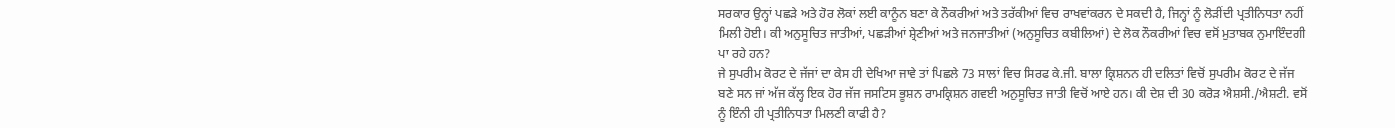ਸਰਕਾਰ ਉਨ੍ਹਾਂ ਪਛੜੇ ਅਤੇ ਹੋਰ ਲੋਕਾਂ ਲਈ ਕਾਨੂੰਨ ਬਣਾ ਕੇ ਨੌਕਰੀਆਂ ਅਤੇ ਤਰੱਕੀਆਂ ਵਿਚ ਰਾਖਵਾਂਕਰਨ ਦੇ ਸਕਦੀ ਹੈ, ਜਿਨ੍ਹਾਂ ਨੂੰ ਲੋੜੀਂਦੀ ਪ੍ਰਤੀਨਿਧਤਾ ਨਹੀਂ ਮਿਲੀ ਹੋਈ। ਕੀ ਅਨੁਸੂਚਿਤ ਜਾਤੀਆਂ, ਪਛੜੀਆਂ ਸ਼੍ਰੇਣੀਆਂ ਅਤੇ ਜਨਜਾਤੀਆਂ (ਅਨੁਸੂਚਿਤ ਕਬੀਲਿਆਂ) ਦੇ ਲੋਕ ਨੌਕਰੀਆਂ ਵਿਚ ਵਸੋਂ ਮੁਤਾਬਕ ਨੁਮਾਇੰਦਗੀ ਪਾ ਰਹੇ ਹਨ?
ਜੇ ਸੁਪਰੀਮ ਕੋਰਟ ਦੇ ਜੱਜਾਂ ਦਾ ਕੇਸ ਹੀ ਦੇਖਿਆ ਜਾਵੇ ਤਾਂ ਪਿਛਲੇ 73 ਸਾਲਾਂ ਵਿਚ ਸਿਰਫ ਕੇ.ਜੀ. ਬਾਲਾ ਕ੍ਰਿਸ਼ਨਨ ਹੀ ਦਲਿਤਾਂ ਵਿਚੋਂ ਸੁਪਰੀਮ ਕੋਰਟ ਦੇ ਜੱਜ ਬਣੇ ਸਨ ਜਾਂ ਅੱਜ ਕੱਲ੍ਹ ਇਕ ਹੋਰ ਜੱਜ ਜਸਟਿਸ ਭੂਸ਼ਨ ਰਾਮਕ੍ਰਿਸ਼ਨ ਗਵਈ ਅਨੁਸੂਚਿਤ ਜਾਤੀ ਵਿਚੋਂ ਆਏ ਹਨ। ਕੀ ਦੇਸ਼ ਦੀ 30 ਕਰੋੜ ਐਸ਼ਸੀ./ਐਸ਼ਟੀ. ਵਸੋਂ ਨੂੰ ਇੰਨੀ ਹੀ ਪ੍ਰਤੀਨਿਧਤਾ ਮਿਲਣੀ ਕਾਫੀ ਹੈ?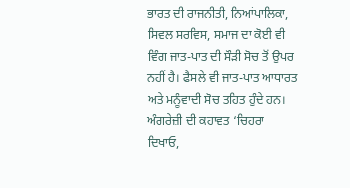ਭਾਰਤ ਦੀ ਰਾਜਨੀਤੀ, ਨਿਆਂਪਾਲਿਕਾ, ਸਿਵਲ ਸਰਵਿਸ, ਸਮਾਜ ਦਾ ਕੋਈ ਵੀ ਵਿੰਗ ਜਾਤ-ਪਾਤ ਦੀ ਸੌੜੀ ਸੋਚ ਤੋਂ ਉਪਰ ਨਹੀਂ ਹੈ। ਫੈਸਲੇ ਵੀ ਜਾਤ-ਪਾਤ ਆਧਾਰਤ ਅਤੇ ਮਨੂੰਵਾਦੀ ਸੋਚ ਤਹਿਤ ਹੁੰਦੇ ਹਨ। ਅੰਗਰੇਜ਼ੀ ਦੀ ਕਹਾਵਤ ‘ਚਿਹਰਾ ਦਿਖਾਓ,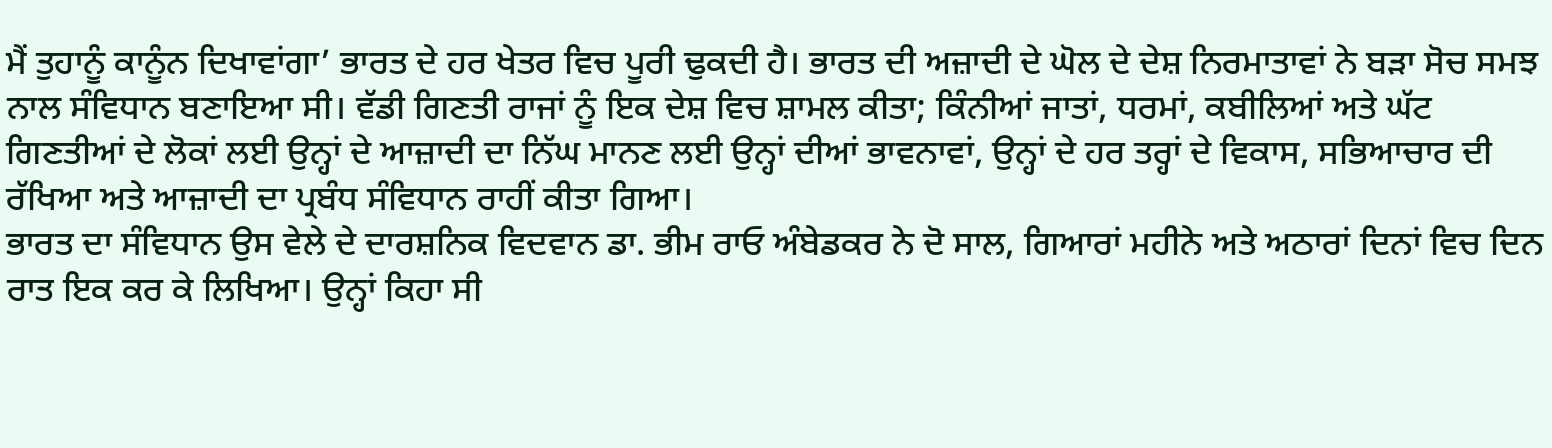ਮੈਂ ਤੁਹਾਨੂੰ ਕਾਨੂੰਨ ਦਿਖਾਵਾਂਗਾ’ ਭਾਰਤ ਦੇ ਹਰ ਖੇਤਰ ਵਿਚ ਪੂਰੀ ਢੁਕਦੀ ਹੈ। ਭਾਰਤ ਦੀ ਅਜ਼ਾਦੀ ਦੇ ਘੋਲ ਦੇ ਦੇਸ਼ ਨਿਰਮਾਤਾਵਾਂ ਨੇ ਬੜਾ ਸੋਚ ਸਮਝ ਨਾਲ ਸੰਵਿਧਾਨ ਬਣਾਇਆ ਸੀ। ਵੱਡੀ ਗਿਣਤੀ ਰਾਜਾਂ ਨੂੰ ਇਕ ਦੇਸ਼ ਵਿਚ ਸ਼ਾਮਲ ਕੀਤਾ; ਕਿੰਨੀਆਂ ਜਾਤਾਂ, ਧਰਮਾਂ, ਕਬੀਲਿਆਂ ਅਤੇ ਘੱਟ ਗਿਣਤੀਆਂ ਦੇ ਲੋਕਾਂ ਲਈ ਉਨ੍ਹਾਂ ਦੇ ਆਜ਼ਾਦੀ ਦਾ ਨਿੱਘ ਮਾਨਣ ਲਈ ਉਨ੍ਹਾਂ ਦੀਆਂ ਭਾਵਨਾਵਾਂ, ਉਨ੍ਹਾਂ ਦੇ ਹਰ ਤਰ੍ਹਾਂ ਦੇ ਵਿਕਾਸ, ਸਭਿਆਚਾਰ ਦੀ ਰੱਖਿਆ ਅਤੇ ਆਜ਼ਾਦੀ ਦਾ ਪ੍ਰਬੰਧ ਸੰਵਿਧਾਨ ਰਾਹੀਂ ਕੀਤਾ ਗਿਆ।
ਭਾਰਤ ਦਾ ਸੰਵਿਧਾਨ ਉਸ ਵੇਲੇ ਦੇ ਦਾਰਸ਼ਨਿਕ ਵਿਦਵਾਨ ਡਾ. ਭੀਮ ਰਾਓ ਅੰਬੇਡਕਰ ਨੇ ਦੋ ਸਾਲ, ਗਿਆਰਾਂ ਮਹੀਨੇ ਅਤੇ ਅਠਾਰਾਂ ਦਿਨਾਂ ਵਿਚ ਦਿਨ ਰਾਤ ਇਕ ਕਰ ਕੇ ਲਿਖਿਆ। ਉਨ੍ਹਾਂ ਕਿਹਾ ਸੀ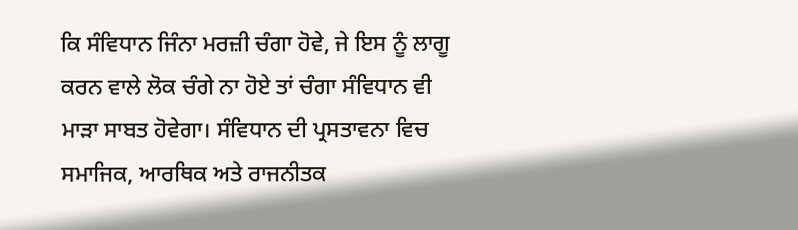ਕਿ ਸੰਵਿਧਾਨ ਜਿੰਨਾ ਮਰਜ਼ੀ ਚੰਗਾ ਹੋਵੇ, ਜੇ ਇਸ ਨੂੰ ਲਾਗੂ ਕਰਨ ਵਾਲੇ ਲੋਕ ਚੰਗੇ ਨਾ ਹੋਏ ਤਾਂ ਚੰਗਾ ਸੰਵਿਧਾਨ ਵੀ ਮਾੜਾ ਸਾਬਤ ਹੋਵੇਗਾ। ਸੰਵਿਧਾਨ ਦੀ ਪ੍ਰਸਤਾਵਨਾ ਵਿਚ ਸਮਾਜਿਕ, ਆਰਥਿਕ ਅਤੇ ਰਾਜਨੀਤਕ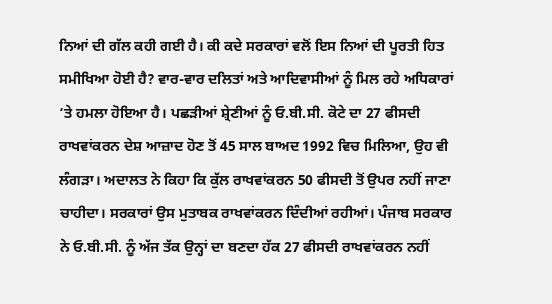ਨਿਆਂ ਦੀ ਗੱਲ ਕਹੀ ਗਈ ਹੈ। ਕੀ ਕਦੇ ਸਰਕਾਰਾਂ ਵਲੋਂ ਇਸ ਨਿਆਂ ਦੀ ਪੂਰਤੀ ਹਿਤ ਸਮੀਖਿਆ ਹੋਈ ਹੈ? ਵਾਰ-ਵਾਰ ਦਲਿਤਾਂ ਅਤੇ ਆਦਿਵਾਸੀਆਂ ਨੂੰ ਮਿਲ ਰਹੇ ਅਧਿਕਾਰਾਂ ‘ਤੇ ਹਮਲਾ ਹੋਇਆ ਹੈ। ਪਛੜੀਆਂ ਸ਼੍ਰੇਣੀਆਂ ਨੂੰ ਓ.ਬੀ.ਸੀ. ਕੋਟੇ ਦਾ 27 ਫੀਸਦੀ ਰਾਖਵਾਂਕਰਨ ਦੇਸ਼ ਆਜ਼ਾਦ ਹੋਣ ਤੋਂ 45 ਸਾਲ ਬਾਅਦ 1992 ਵਿਚ ਮਿਲਿਆ, ਉਹ ਵੀ ਲੰਗੜਾ। ਅਦਾਲਤ ਨੇ ਕਿਹਾ ਕਿ ਕੁੱਲ ਰਾਖਵਾਂਕਰਨ 50 ਫੀਸਦੀ ਤੋਂ ਉਪਰ ਨਹੀਂ ਜਾਣਾ ਚਾਹੀਦਾ। ਸਰਕਾਰਾਂ ਉਸ ਮੁਤਾਬਕ ਰਾਖਵਾਂਕਰਨ ਦਿੰਦੀਆਂ ਰਹੀਆਂ। ਪੰਜਾਬ ਸਰਕਾਰ ਨੇ ਓ.ਬੀ.ਸੀ. ਨੂੰ ਅੱਜ ਤੱਕ ਉਨ੍ਹਾਂ ਦਾ ਬਣਦਾ ਹੱਕ 27 ਫੀਸਦੀ ਰਾਖਵਾਂਕਰਨ ਨਹੀਂ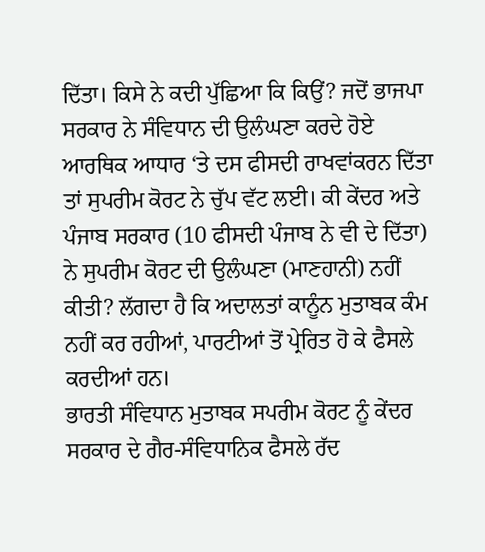ਦਿੱਤਾ। ਕਿਸੇ ਨੇ ਕਦੀ ਪੁੱਛਿਆ ਕਿ ਕਿਉਂ? ਜਦੋਂ ਭਾਜਪਾ ਸਰਕਾਰ ਨੇ ਸੰਵਿਧਾਨ ਦੀ ਉਲੰਘਣਾ ਕਰਦੇ ਹੋਏ ਆਰਥਿਕ ਆਧਾਰ ‘ਤੇ ਦਸ ਫੀਸਦੀ ਰਾਖਵਾਂਕਰਨ ਦਿੱਤਾ ਤਾਂ ਸੁਪਰੀਮ ਕੋਰਟ ਨੇ ਚੁੱਪ ਵੱਟ ਲਈ। ਕੀ ਕੇਂਦਰ ਅਤੇ ਪੰਜਾਬ ਸਰਕਾਰ (10 ਫੀਸਦੀ ਪੰਜਾਬ ਨੇ ਵੀ ਦੇ ਦਿੱਤਾ) ਨੇ ਸੁਪਰੀਮ ਕੋਰਟ ਦੀ ਉਲੰਘਣਾ (ਮਾਣਹਾਨੀ) ਨਹੀਂ ਕੀਤੀ? ਲੱਗਦਾ ਹੈ ਕਿ ਅਦਾਲਤਾਂ ਕਾਨੂੰਨ ਮੁਤਾਬਕ ਕੰਮ ਨਹੀਂ ਕਰ ਰਹੀਆਂ, ਪਾਰਟੀਆਂ ਤੋਂ ਪ੍ਰੇਰਿਤ ਹੋ ਕੇ ਫੈਸਲੇ ਕਰਦੀਆਂ ਹਨ।
ਭਾਰਤੀ ਸੰਵਿਧਾਨ ਮੁਤਾਬਕ ਸਪਰੀਮ ਕੋਰਟ ਨੂੰ ਕੇਂਦਰ ਸਰਕਾਰ ਦੇ ਗੈਰ-ਸੰਵਿਧਾਨਿਕ ਫੈਸਲੇ ਰੱਦ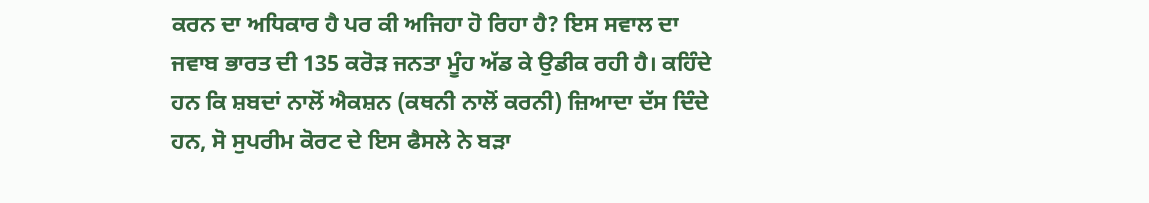ਕਰਨ ਦਾ ਅਧਿਕਾਰ ਹੈ ਪਰ ਕੀ ਅਜਿਹਾ ਹੋ ਰਿਹਾ ਹੈ? ਇਸ ਸਵਾਲ ਦਾ ਜਵਾਬ ਭਾਰਤ ਦੀ 135 ਕਰੋੜ ਜਨਤਾ ਮੂੰਹ ਅੱਡ ਕੇ ਉਡੀਕ ਰਹੀ ਹੈ। ਕਹਿੰਦੇ ਹਨ ਕਿ ਸ਼ਬਦਾਂ ਨਾਲੋਂ ਐਕਸ਼ਨ (ਕਥਨੀ ਨਾਲੋਂ ਕਰਨੀ) ਜ਼ਿਆਦਾ ਦੱਸ ਦਿੰਦੇ ਹਨ, ਸੋ ਸੁਪਰੀਮ ਕੋਰਟ ਦੇ ਇਸ ਫੈਸਲੇ ਨੇ ਬੜਾ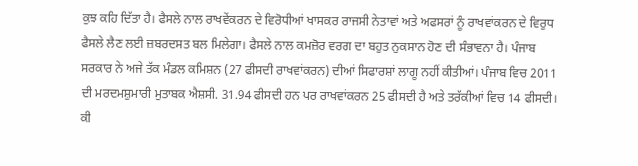ਕੁਝ ਕਹਿ ਦਿੱਤਾ ਹੈ। ਫੈਸਲੇ ਨਾਲ ਰਾਖਵੇਂਕਰਨ ਦੇ ਵਿਰੋਧੀਆਂ ਖਾਸਕਰ ਰਾਜਸੀ ਨੇਤਾਵਾਂ ਅਤੇ ਅਫਸਰਾਂ ਨੂੰ ਰਾਖਵਾਂਕਰਨ ਦੇ ਵਿਰੁਧ ਫੈਸਲੇ ਲੈਣ ਲਈ ਜ਼ਬਰਦਸਤ ਬਲ ਮਿਲੇਗਾ। ਫੈਸਲੇ ਨਾਲ ਕਮਜ਼ੋਰ ਵਰਗ ਦਾ ਬਹੁਤ ਨੁਕਸਾਨ ਹੋਣ ਦੀ ਸੰਭਾਵਨਾ ਹੈ। ਪੰਜਾਬ ਸਰਕਾਰ ਨੇ ਅਜੇ ਤੱਕ ਮੰਡਲ ਕਮਿਸ਼ਨ (27 ਫੀਸਦੀ ਰਾਖਵਾਂਕਰਨ) ਦੀਆਂ ਸਿਫਾਰਸ਼ਾਂ ਲਾਗੂ ਨਹੀਂ ਕੀਤੀਆਂ। ਪੰਜਾਬ ਵਿਚ 2011 ਦੀ ਮਰਦਮਸ਼ੁਮਾਰੀ ਮੁਤਾਬਕ ਐਸ਼ਸੀ. 31.94 ਫੀਸਦੀ ਹਨ ਪਰ ਰਾਖਵਾਂਕਰਨ 25 ਫੀਸਦੀ ਹੈ ਅਤੇ ਤਰੱਕੀਆਂ ਵਿਚ 14 ਫੀਸਦੀ। ਕੀ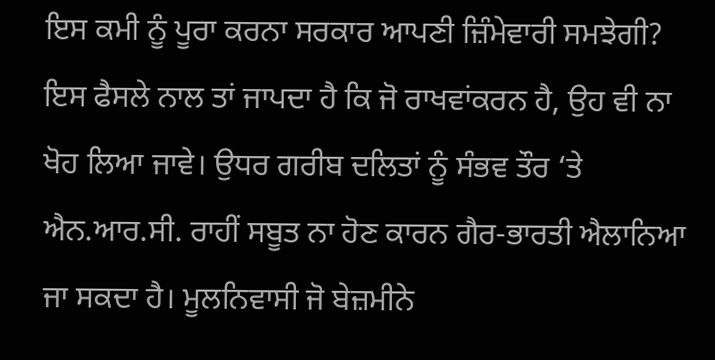ਇਸ ਕਮੀ ਨੂੰ ਪੂਰਾ ਕਰਨਾ ਸਰਕਾਰ ਆਪਣੀ ਜ਼ਿੰਮੇਵਾਰੀ ਸਮਝੇਗੀ? ਇਸ ਫੈਸਲੇ ਨਾਲ ਤਾਂ ਜਾਪਦਾ ਹੈ ਕਿ ਜੋ ਰਾਖਵਾਂਕਰਨ ਹੈ, ਉਹ ਵੀ ਨਾ ਖੋਹ ਲਿਆ ਜਾਵੇ। ਉਧਰ ਗਰੀਬ ਦਲਿਤਾਂ ਨੂੰ ਸੰਭਵ ਤੌਰ ‘ਤੇ ਐਨ.ਆਰ.ਸੀ. ਰਾਹੀਂ ਸਬੂਤ ਨਾ ਹੋਣ ਕਾਰਨ ਗੈਰ-ਭਾਰਤੀ ਐਲਾਨਿਆ ਜਾ ਸਕਦਾ ਹੈ। ਮੂਲਨਿਵਾਸੀ ਜੋ ਬੇਜ਼ਮੀਨੇ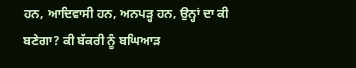ਹਨ, ਆਦਿਵਾਸੀ ਹਨ, ਅਨਪੜ੍ਹ ਹਨ, ਉਨ੍ਹਾਂ ਦਾ ਕੀ ਬਣੇਗਾ? ਕੀ ਬੱਕਰੀ ਨੂੰ ਬਘਿਆੜ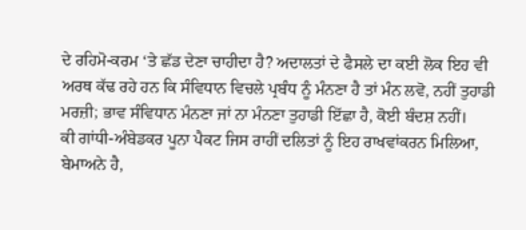ਦੇ ਰਹਿਮੋ-ਕਰਮ ‘ਤੇ ਛੱਡ ਦੇਣਾ ਚਾਹੀਦਾ ਹੈ? ਅਦਾਲਤਾਂ ਦੇ ਫੈਸਲੇ ਦਾ ਕਈ ਲੋਕ ਇਹ ਵੀ ਅਰਥ ਕੱਢ ਰਹੇ ਹਨ ਕਿ ਸੰਵਿਧਾਨ ਵਿਚਲੇ ਪ੍ਰਬੰਧ ਨੂੰ ਮੰਨਣਾ ਹੈ ਤਾਂ ਮੰਨ ਲਵੋ, ਨਹੀਂ ਤੁਹਾਡੀ ਮਰਜ਼ੀ; ਭਾਵ ਸੰਵਿਧਾਨ ਮੰਨਣਾ ਜਾਂ ਨਾ ਮੰਨਣਾ ਤੁਹਾਡੀ ਇੱਛਾ ਹੈ, ਕੋਈ ਬੰਦਸ਼ ਨਹੀਂ।
ਕੀ ਗਾਂਧੀ-ਅੰਬੇਡਕਰ ਪੂਨਾ ਪੈਕਟ ਜਿਸ ਰਾਹੀਂ ਦਲਿਤਾਂ ਨੂੰ ਇਹ ਰਾਖਵਾਂਕਰਨ ਮਿਲਿਆ, ਬੇਮਾਅਨੇ ਹੈ,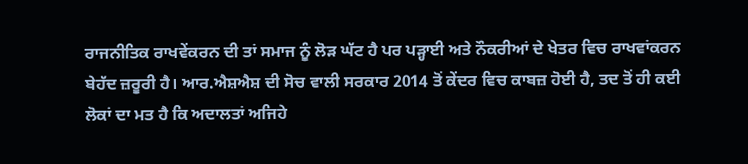ਰਾਜਨੀਤਿਕ ਰਾਖਵੇਂਕਰਨ ਦੀ ਤਾਂ ਸਮਾਜ ਨੂੰ ਲੋੜ ਘੱਟ ਹੈ ਪਰ ਪੜ੍ਹਾਈ ਅਤੇ ਨੌਕਰੀਆਂ ਦੇ ਖੇਤਰ ਵਿਚ ਰਾਖਵਾਂਕਰਨ ਬੇਹੱਦ ਜ਼ਰੂਰੀ ਹੈ। ਆਰ.ਐਸ਼ਐਸ਼ ਦੀ ਸੋਚ ਵਾਲੀ ਸਰਕਾਰ 2014 ਤੋਂ ਕੇਂਦਰ ਵਿਚ ਕਾਬਜ਼ ਹੋਈ ਹੈ, ਤਦ ਤੋਂ ਹੀ ਕਈ ਲੋਕਾਂ ਦਾ ਮਤ ਹੈ ਕਿ ਅਦਾਲਤਾਂ ਅਜਿਹੇ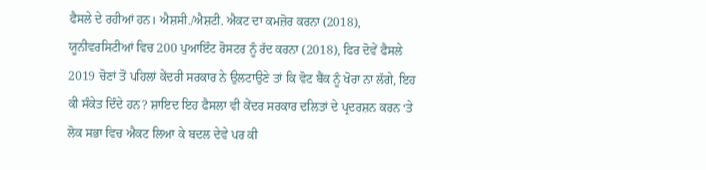ਫੈਸਲੇ ਦੇ ਰਹੀਆਂ ਹਨ। ਐਸ਼ਸੀ./ਐਸ਼ਟੀ. ਐਕਟ ਦਾ ਕਮਜ਼ੋਰ ਕਰਨਾ (2018), ਯੂਨੀਵਰਸਿਟੀਆਂ ਵਿਚ 200 ਪੁਆਇੰਟ ਰੋਸਟਰ ਨੂੰ ਰੱਦ ਕਰਨਾ (2018), ਫਿਰ ਦੋਵੇਂ ਫੈਸਲੇ 2019 ਚੋਣਾਂ ਤੋਂ ਪਹਿਲਾਂ ਕੇਂਦਰੀ ਸਰਕਾਰ ਨੇ ਉਲਟਾਉਣੇ ਤਾਂ ਕਿ ਵੋਟ ਬੈਂਕ ਨੂੰ ਖੋਰਾ ਨਾ ਲੱਗੇ, ਇਹ ਕੀ ਸੰਕੇਤ ਦਿੰਦੇ ਹਨ? ਸ਼ਾਇਦ ਇਹ ਫੈਸਲਾ ਵੀ ਕੇਂਦਰ ਸਰਕਾਰ ਦਲਿਤਾਂ ਦੇ ਪ੍ਰਦਰਸ਼ਨ ਕਰਨ ‘ਤੇ ਲੋਕ ਸਭਾ ਵਿਚ ਐਕਟ ਲਿਆ ਕੇ ਬਦਲ ਦੇਵੇ ਪਰ ਕੀ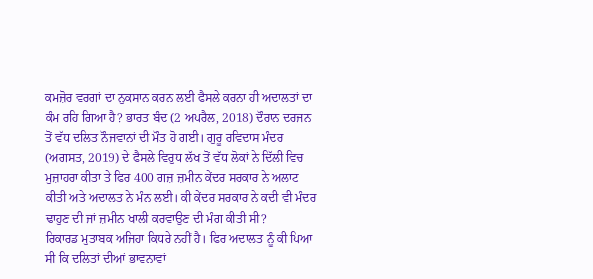ਕਮਜ਼ੋਰ ਵਰਗਾਂ ਦਾ ਨੁਕਸਾਨ ਕਰਨ ਲਈ ਫੈਸਲੇ ਕਰਨਾ ਹੀ ਅਦਾਲਤਾਂ ਦਾ ਕੰਮ ਰਹਿ ਗਿਆ ਹੈ? ਭਾਰਤ ਬੰਦ (2 ਅਪਰੈਲ, 2018) ਦੌਰਾਨ ਦਰਜਨ ਤੋਂ ਵੱਧ ਦਲਿਤ ਨੌਜਵਾਨਾਂ ਦੀ ਮੌਤ ਹੋ ਗਈ। ਗੁਰੂ ਰਵਿਦਾਸ ਮੰਦਰ (ਅਗਸਤ, 2019) ਦੇ ਫੈਸਲੇ ਵਿਰੁਧ ਲੱਖ ਤੋਂ ਵੱਧ ਲੋਕਾਂ ਨੇ ਦਿੱਲੀ ਵਿਚ ਮੁਜ਼ਾਹਰਾ ਕੀਤਾ ਤੇ ਫਿਰ 400 ਗਜ਼ ਜ਼ਮੀਨ ਕੇਂਦਰ ਸਰਕਾਰ ਨੇ ਅਲਾਟ ਕੀਤੀ ਅਤੇ ਅਦਾਲਤ ਨੇ ਮੰਨ ਲਈ। ਕੀ ਕੇਂਦਰ ਸਰਕਾਰ ਨੇ ਕਦੀ ਵੀ ਮੰਦਰ ਢਾਹੁਣ ਦੀ ਜਾਂ ਜ਼ਮੀਨ ਖਾਲੀ ਕਰਵਾਉਣ ਦੀ ਮੰਗ ਕੀਤੀ ਸੀ?
ਰਿਕਾਰਡ ਮੁਤਾਬਕ ਅਜਿਹਾ ਕਿਧਰੇ ਨਹੀਂ ਹੈ। ਫਿਰ ਅਦਾਲਤ ਨੂੰ ਕੀ ਪਿਆ ਸੀ ਕਿ ਦਲਿਤਾਂ ਦੀਆਂ ਭਾਵਨਾਵਾਂ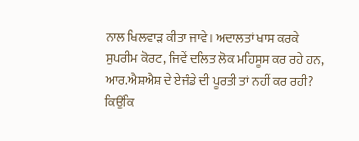ਨਾਲ ਖਿਲਵਾੜ ਕੀਤਾ ਜਾਵੇ। ਅਦਾਲਤਾਂ ਖਾਸ ਕਰਕੇ ਸੁਪਰੀਮ ਕੋਰਟ, ਜਿਵੇਂ ਦਲਿਤ ਲੋਕ ਮਹਿਸੂਸ ਕਰ ਰਹੇ ਹਨ, ਆਰ.ਐਸ਼ਐਸ਼ ਦੇ ਏਜੰਡੇ ਦੀ ਪੂਰਤੀ ਤਾਂ ਨਹੀਂ ਕਰ ਰਹੀ? ਕਿਉਂਕਿ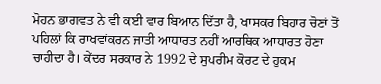ਮੋਹਨ ਭਾਗਵਤ ਨੇ ਵੀ ਕਈ ਵਾਰ ਬਿਆਨ ਦਿੱਤਾ ਹੈ, ਖਾਸਕਰ ਬਿਹਾਰ ਚੋਣਾਂ ਤੋਂ ਪਹਿਲਾਂ ਕਿ ਰਾਖਵਾਂਕਰਨ ਜਾਤੀ ਆਧਾਰਤ ਨਹੀਂ ਆਰਥਿਕ ਆਧਾਰਤ ਹੋਣਾ ਚਾਹੀਦਾ ਹੈ। ਕੇਂਦਰ ਸਰਕਾਰ ਨੇ 1992 ਦੇ ਸੁਪਰੀਮ ਕੋਰਟ ਦੇ ਹੁਕਮ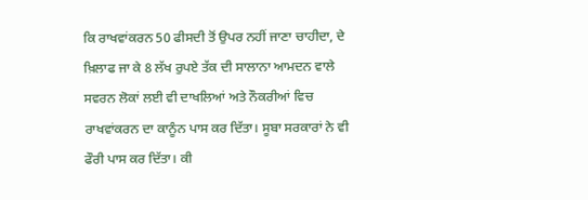ਕਿ ਰਾਖਵਾਂਕਰਨ 50 ਫੀਸਦੀ ਤੋਂ ਉਪਰ ਨਹੀਂ ਜਾਣਾ ਚਾਹੀਦਾ, ਦੇ ਖ਼ਿਲਾਫ ਜਾ ਕੇ 8 ਲੱਖ ਰੁਪਏ ਤੱਕ ਦੀ ਸਾਲਾਨਾ ਆਮਦਨ ਵਾਲੇ ਸਵਰਨ ਲੋਕਾਂ ਲਈ ਵੀ ਦਾਖਲਿਆਂ ਅਤੇ ਨੌਕਰੀਆਂ ਵਿਚ ਰਾਖਵਾਂਕਰਨ ਦਾ ਕਾਨੂੰਨ ਪਾਸ ਕਰ ਦਿੱਤਾ। ਸੂਬਾ ਸਰਕਾਰਾਂ ਨੇ ਵੀ ਫੌਰੀ ਪਾਸ ਕਰ ਦਿੱਤਾ। ਕੀ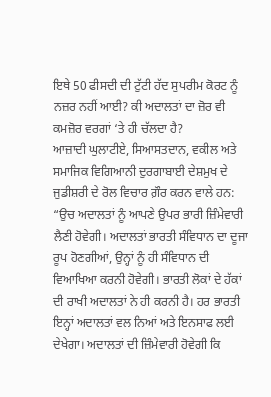ਇਥੇ 50 ਫੀਸਦੀ ਦੀ ਟੁੱਟੀ ਹੱਦ ਸੁਪਰੀਮ ਕੋਰਟ ਨੂੰ ਨਜ਼ਰ ਨਹੀਂ ਆਈ? ਕੀ ਅਦਾਲਤਾਂ ਦਾ ਜ਼ੋਰ ਵੀ ਕਮਜ਼ੋਰ ਵਰਗਾਂ ‘ਤੇ ਹੀ ਚੱਲਦਾ ਹੈ?
ਆਜ਼ਾਦੀ ਘੁਲਾਟੀਏ, ਸਿਆਸਤਦਾਨ, ਵਕੀਲ ਅਤੇ ਸਮਾਜਿਕ ਵਿਗਿਆਨੀ ਦੁਰਗਾਬਾਈ ਦੇਸ਼ਮੁਖ ਦੇ ਜੁਡੀਸ਼ਰੀ ਦੇ ਰੋਲ ਵਿਚਾਰ ਗ਼ੌਰ ਕਰਨ ਵਾਲੇ ਹਨ: “ਉਚ ਅਦਾਲਤਾਂ ਨੂੰ ਆਪਣੇ ਉਪਰ ਭਾਰੀ ਜ਼ਿੰਮੇਵਾਰੀ ਲੈਣੀ ਹੋਵੇਗੀ। ਅਦਾਲਤਾਂ ਭਾਰਤੀ ਸੰਵਿਧਾਨ ਦਾ ਦੂਜਾ ਰੂਪ ਹੋਣਗੀਆਂ, ਉਨ੍ਹਾਂ ਨੂੰ ਹੀ ਸੰਵਿਧਾਨ ਦੀ ਵਿਆਖਿਆ ਕਰਨੀ ਹੋਵੇਗੀ। ਭਾਰਤੀ ਲੋਕਾਂ ਦੇ ਹੱਕਾਂ ਦੀ ਰਾਖੀ ਅਦਾਲਤਾਂ ਨੇ ਹੀ ਕਰਨੀ ਹੈ। ਹਰ ਭਾਰਤੀ ਇਨ੍ਹਾਂ ਅਦਾਲਤਾਂ ਵਲ ਨਿਆਂ ਅਤੇ ਇਨਸਾਫ ਲਈ ਦੇਖੇਗਾ। ਅਦਾਲਤਾਂ ਦੀ ਜ਼ਿੰਮੇਵਾਰੀ ਹੋਵੇਗੀ ਕਿ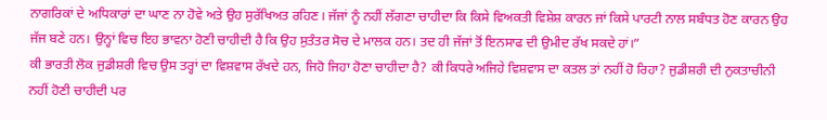ਨਾਗਰਿਕਾਂ ਦੇ ਅਧਿਕਾਰਾਂ ਦਾ ਘਾਣ ਨਾ ਹੋਵੇ ਅਤੇ ਉਹ ਸੁਰੱਖਿਅਤ ਰਹਿਣ। ਜੱਜਾਂ ਨੂੰ ਨਹੀਂ ਲੱਗਣਾ ਚਾਹੀਦਾ ਕਿ ਕਿਸੇ ਵਿਅਕਤੀ ਵਿਸ਼ੇਸ਼ ਕਾਰਨ ਜਾਂ ਕਿਸੇ ਪਾਰਟੀ ਨਾਲ ਸਬੰਧਤ ਹੋਣ ਕਾਰਨ ਉਹ ਜੱਜ ਬਣੇ ਹਨ। ਉਨ੍ਹਾਂ ਵਿਚ ਇਹ ਭਾਵਨਾ ਹੋਣੀ ਚਾਹੀਦੀ ਹੈ ਕਿ ਉਹ ਸੁਤੰਤਰ ਸੋਚ ਦੇ ਮਾਲਕ ਹਨ। ਤਦ ਹੀ ਜੱਜਾਂ ਤੋਂ ਇਨਸਾਫ ਦੀ ਉਮੀਦ ਰੱਖ ਸਕਦੇ ਹਾਂ।”
ਕੀ ਭਾਰਤੀ ਲੋਕ ਜੁਡੀਸ਼ਰੀ ਵਿਚ ਉਸ ਤਰ੍ਹਾਂ ਦਾ ਵਿਸ਼ਵਾਸ ਰੱਖਦੇ ਹਨ, ਜਿਹੋ ਜਿਹਾ ਹੋਣਾ ਚਾਹੀਦਾ ਹੈ? ਕੀ ਕਿਧਰੇ ਅਜਿਹੇ ਵਿਸ਼ਵਾਸ ਦਾ ਕਤਲ ਤਾਂ ਨਹੀਂ ਹੋ ਰਿਹਾ? ਜੁਡੀਸ਼ਰੀ ਦੀ ਨੁਕਤਾਚੀਨੀ ਨਹੀਂ ਹੋਣੀ ਚਾਹੀਦੀ ਪਰ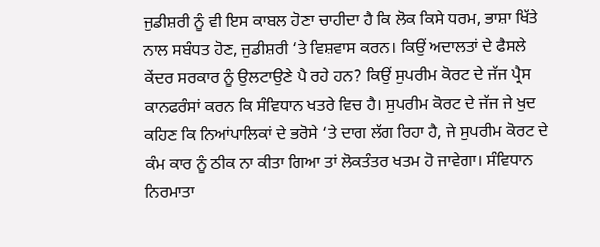ਜੁਡੀਸ਼ਰੀ ਨੂੰ ਵੀ ਇਸ ਕਾਬਲ ਹੋਣਾ ਚਾਹੀਦਾ ਹੈ ਕਿ ਲੋਕ ਕਿਸੇ ਧਰਮ, ਭਾਸ਼ਾ ਖਿੱਤੇ ਨਾਲ ਸਬੰਧਤ ਹੋਣ, ਜੁਡੀਸ਼ਰੀ ‘ਤੇ ਵਿਸ਼ਵਾਸ ਕਰਨ। ਕਿਉਂ ਅਦਾਲਤਾਂ ਦੇ ਫੈਸਲੇ ਕੇਂਦਰ ਸਰਕਾਰ ਨੂੰ ਉਲਟਾਉਣੇ ਪੈ ਰਹੇ ਹਨ? ਕਿਉਂ ਸੁਪਰੀਮ ਕੋਰਟ ਦੇ ਜੱਜ ਪ੍ਰੈਸ ਕਾਨਫਰੰਸਾਂ ਕਰਨ ਕਿ ਸੰਵਿਧਾਨ ਖਤਰੇ ਵਿਚ ਹੈ। ਸੁਪਰੀਮ ਕੋਰਟ ਦੇ ਜੱਜ ਜੇ ਖੁਦ ਕਹਿਣ ਕਿ ਨਿਆਂਪਾਲਿਕਾਂ ਦੇ ਭਰੋਸੇ ‘ਤੇ ਦਾਗ ਲੱਗ ਰਿਹਾ ਹੈ, ਜੇ ਸੁਪਰੀਮ ਕੋਰਟ ਦੇ ਕੰਮ ਕਾਰ ਨੂੰ ਠੀਕ ਨਾ ਕੀਤਾ ਗਿਆ ਤਾਂ ਲੋਕਤੰਤਰ ਖਤਮ ਹੋ ਜਾਵੇਗਾ। ਸੰਵਿਧਾਨ ਨਿਰਮਾਤਾ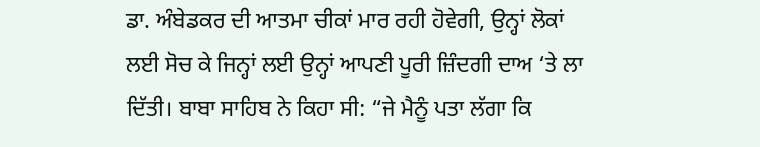ਡਾ. ਅੰਬੇਡਕਰ ਦੀ ਆਤਮਾ ਚੀਕਾਂ ਮਾਰ ਰਹੀ ਹੋਵੇਗੀ, ਉਨ੍ਹਾਂ ਲੋਕਾਂ ਲਈ ਸੋਚ ਕੇ ਜਿਨ੍ਹਾਂ ਲਈ ਉਨ੍ਹਾਂ ਆਪਣੀ ਪੂਰੀ ਜ਼ਿੰਦਗੀ ਦਾਅ ‘ਤੇ ਲਾ ਦਿੱਤੀ। ਬਾਬਾ ਸਾਹਿਬ ਨੇ ਕਿਹਾ ਸੀ: “ਜੇ ਮੈਨੂੰ ਪਤਾ ਲੱਗਾ ਕਿ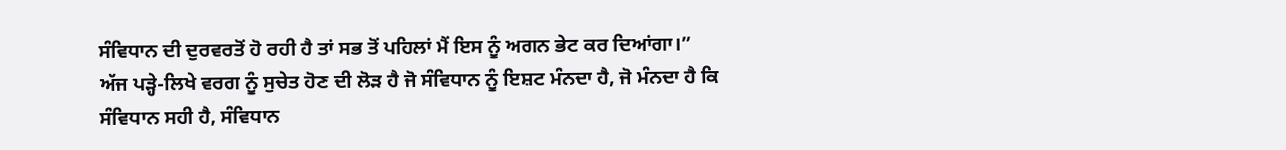ਸੰਵਿਧਾਨ ਦੀ ਦੁਰਵਰਤੋਂ ਹੋ ਰਹੀ ਹੈ ਤਾਂ ਸਭ ਤੋਂ ਪਹਿਲਾਂ ਮੈਂ ਇਸ ਨੂੰ ਅਗਨ ਭੇਟ ਕਰ ਦਿਆਂਗਾ।”
ਅੱਜ ਪੜ੍ਹੇ-ਲਿਖੇ ਵਰਗ ਨੂੰ ਸੁਚੇਤ ਹੋਣ ਦੀ ਲੋੜ ਹੈ ਜੋ ਸੰਵਿਧਾਨ ਨੂੰ ਇਸ਼ਟ ਮੰਨਦਾ ਹੈ, ਜੋ ਮੰਨਦਾ ਹੈ ਕਿ ਸੰਵਿਧਾਨ ਸਹੀ ਹੈ, ਸੰਵਿਧਾਨ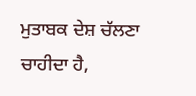ਮੁਤਾਬਕ ਦੇਸ਼ ਚੱਲਣਾ ਚਾਹੀਦਾ ਹੈ,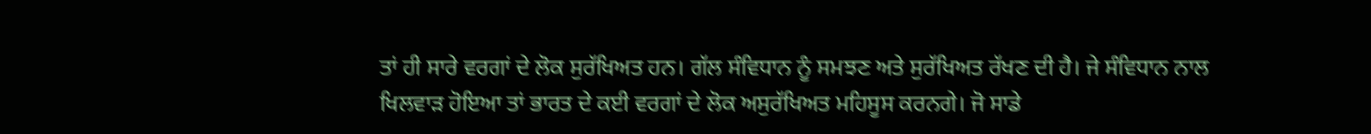ਤਾਂ ਹੀ ਸਾਰੇ ਵਰਗਾਂ ਦੇ ਲੋਕ ਸੁਰੱਖਿਅਤ ਹਨ। ਗੱਲ ਸੰਵਿਧਾਨ ਨੂੰ ਸਮਝਣ ਅਤੇ ਸੁਰੱਖਿਅਤ ਰੱਖਣ ਦੀ ਹੈ। ਜੇ ਸੰਵਿਧਾਨ ਨਾਲ ਖਿਲਵਾੜ ਹੋਇਆ ਤਾਂ ਭਾਰਤ ਦੇ ਕਈ ਵਰਗਾਂ ਦੇ ਲੋਕ ਅਸੁਰੱਖਿਅਤ ਮਹਿਸੂਸ ਕਰਨਗੇ। ਜੋ ਸਾਡੇ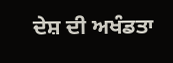ਦੇਸ਼ ਦੀ ਅਖੰਡਤਾ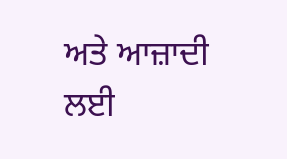ਅਤੇ ਆਜ਼ਾਦੀ ਲਈ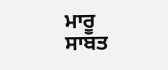ਮਾਰੂ ਸਾਬਤ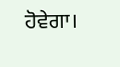ਹੋਵੇਗਾ।